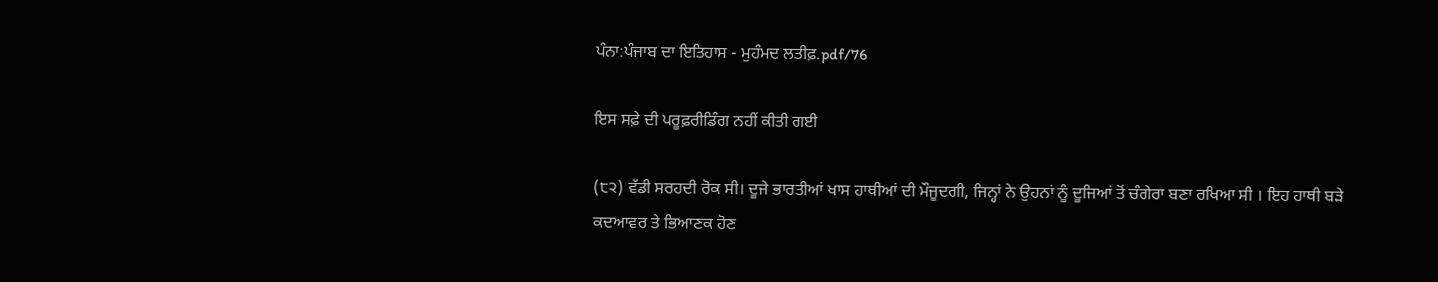ਪੰਨਾ:ਪੰਜਾਬ ਦਾ ਇਤਿਹਾਸ - ਮੁਹੰਮਦ ਲਤੀਫ਼.pdf/76

ਇਸ ਸਫ਼ੇ ਦੀ ਪਰੂਫ਼ਰੀਡਿੰਗ ਨਹੀਂ ਕੀਤੀ ਗਈ

(੮੨) ਵੱਡੀ ਸਰਹਦੀ ਰੋਕ ਸੀ। ਦੂਜੇ ਭਾਰਤੀਆਂ ਖਾਸ ਹਾਥੀਆਂ ਦੀ ਮੌਜੂਦਗੀ, ਜਿਨ੍ਹਾਂ ਨੇ ਉਹਨਾਂ ਨੂੰ ਦੂਜਿਆਂ ਤੋਂ ਚੰਗੇਰਾ ਬਣਾ ਰਖਿਆ ਸੀ । ਇਹ ਹਾਥੀ ਬੜੇ ਕਦਆਵਰ ਤੇ ਭਿਆਣਕ ਹੋਣ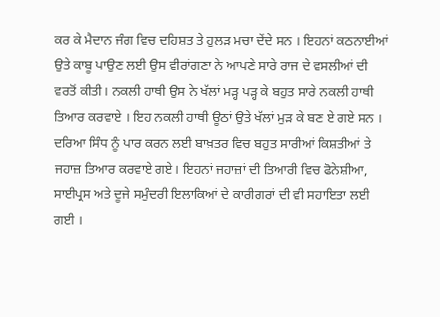ਕਰ ਕੇ ਮੈਦਾਨ ਜੰਗ ਵਿਚ ਦਹਿਸ਼ਤ ਤੇ ਹੁਲੜ ਮਚਾ ਦੇਂਦੇ ਸਨ । ਇਹਨਾਂ ਕਠਨਾਈਆਂ ਉਤੇ ਕਾਬੂ ਪਾਉਣ ਲਈ ਉਸ ਵੀਰਾਂਗਣਾ ਨੇ ਆਪਣੇ ਸਾਰੇ ਰਾਜ ਦੇ ਵਸਲੀਆਂ ਦੀ ਵਰਤੋਂ ਕੀਤੀ। ਨਕਲੀ ਹਾਥੀ ਉਸ ਨੇ ਖੱਲਾਂ ਮੜ੍ਹ ਪੜ੍ਹ ਕੇ ਬਹੁਤ ਸਾਰੇ ਨਕਲੀ ਹਾਥੀ ਤਿਆਰ ਕਰਵਾਏ । ਇਹ ਨਕਲੀ ਹਾਥੀ ਊਠਾਂ ਉਤੇ ਖੱਲਾਂ ਮੁੜ ਕੇ ਬਣ ਏ ਗਏ ਸਨ । ਦਰਿਆ ਸਿੰਧ ਨੂੰ ਪਾਰ ਕਰਨ ਲਈ ਬਾਖ਼ਤਰ ਵਿਚ ਬਹੁਤ ਸਾਰੀਆਂ ਕਿਸ਼ਤੀਆਂ ਤੇ ਜਹਾਜ਼ ਤਿਆਰ ਕਰਵਾਏ ਗਏ। ਇਹਨਾਂ ਜਹਾਜ਼ਾਂ ਦੀ ਤਿਆਰੀ ਵਿਚ ਫੋਨੇਸ਼ੀਆ, ਸਾਈਪ੍ਰਸ ਅਤੇ ਦੂਜੇ ਸਮੁੰਦਰੀ ਇਲਾਕਿਆਂ ਦੇ ਕਾਰੀਗਰਾਂ ਦੀ ਵੀ ਸਹਾਇਤਾ ਲਈ ਗਈ ।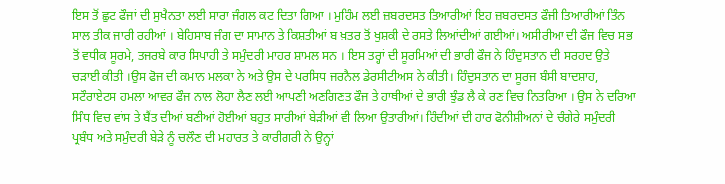ਇਸ ਤੋਂ ਛੁਟ ਫੌਜਾਂ ਦੀ ਸੁਖੈਨਤਾ ਲਈ ਸਾਰਾ ਜੰਗਲ ਕਟ ਦਿਤਾ ਗਿਆ । ਮੁਹਿੰਮ ਲਈ ਜ਼ਬਰਦਸਤ ਤਿਆਰੀਆਂ ਇਹ ਜ਼ਬਰਦਸਤ ਫੌਜੀ ਤਿਆਰੀਆਂ ਤਿੰਨ ਸਾਲ ਤੀਕ ਜਾਰੀ ਰਹੀਆਂ । ਬੇਹਿਸਾਬ ਜੰਗ ਦਾ ਸਾਮਾਨ ਤੇ ਕਿਸ਼ਤੀਆਂ ਬ ਖ਼ਤਰ ਤੋਂ ਖੁਸ਼ਕੀ ਦੇ ਰਸਤੇ ਲਿਆਂਦੀਆਂ ਗਈਆਂ। ਅਸੀਰੀਆ ਦੀ ਫੌਜ ਵਿਚ ਸਭ ਤੋਂ ਵਧੀਕ ਸੂਰਮੇ, ਤਜਰਬੇ ਕਾਰ ਸਿਪਾਹੀ ਤੇ ਸਮੁੰਦਰੀ ਮਾਹਰ ਸ਼ਾਮਲ ਸਨ । ਇਸ ਤਰ੍ਹਾਂ ਦੀ ਸੂਰਮਿਆਂ ਦੀ ਭਾਰੀ ਫੌਜ ਨੇ ਹਿੰਦੁਸਤਾਨ ਦੀ ਸਰਹਦ ਉਤੇ ਚੜਾਈ ਕੀਤੀ ।ਉਸ ਫੋਜ ਦੀ ਕਮਾਨ ਮਲਕਾ ਨੇ ਅਤੇ ਉਸ ਦੇ ਪਰਸਿਧ ਜਰਨੈਲ ਡੇਰਸੀਟੀਅਸ ਨੇ ਕੀਤੀ। ਹਿੰਦੁਸਤਾਨ ਦਾ ਸੂਰਜ ਬੰਸੀ ਬਾਦਸ਼ਾਹ, ਸਟੌਰਾਏਟਸ ਹਮਲਾ ਆਵਰ ਫੌਜ ਨਾਲ ਲੋਹਾ ਲੈਣ ਲਈ ਆਪਣੀ ਅਣਗਿਣਤ ਫੌਜ ਤੇ ਹਾਥੀਆਂ ਦੇ ਭਾਰੀ ਝੁੰਡ ਲੈ ਕੇ ਰਣ ਵਿਚ ਨਿਤਰਿਆ । ਉਸ ਨੇ ਦਰਿਆ ਸਿੰਧ ਵਿਚ ਵਾਂਸ ਤੇ ਬੈਂਤ ਦੀਆਂ ਬਣੀਆਂ ਹੋਈਆਂ ਬਹੁਤ ਸਾਰੀਆਂ ਬੇੜੀਆਂ ਵੀ ਲਿਆ ਉਤਾਰੀਆਂ। ਹਿੰਦੀਆਂ ਦੀ ਹਾਰ ਫੋਨੀਸ਼ੀਅਨਾਂ ਦੇ ਚੰਗੇਰੇ ਸਮੁੰਦਰੀ ਪ੍ਰਬੰਧ ਅਤੇ ਸਮੁੰਦਰੀ ਬੇੜੇ ਨੂੰ ਚਲੌਣ ਦੀ ਮਹਾਰਤ ਤੇ ਕਾਰੀਗਰੀ ਨੇ ਉਨ੍ਹਾਂ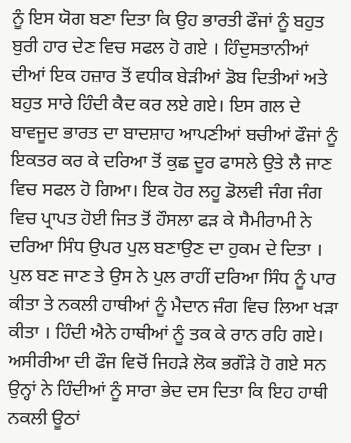ਨੂੰ ਇਸ ਯੋਗ ਬਣਾ ਦਿਤਾ ਕਿ ਉਹ ਭਾਰਤੀ ਫੌਜਾਂ ਨੂੰ ਬਹੁਤ ਬੁਰੀ ਹਾਰ ਦੇਣ ਵਿਚ ਸਫਲ ਹੋ ਗਏ । ਹਿੰਦੁਸਤਾਨੀਆਂ ਦੀਆਂ ਇਕ ਹਜ਼ਾਰ ਤੋਂ ਵਧੀਕ ਬੇੜੀਆਂ ਡੋਬ ਦਿਤੀਆਂ ਅਤੇ ਬਹੁਤ ਸਾਰੇ ਹਿੰਦੀ ਕੈਦ ਕਰ ਲਏ ਗਏ। ਇਸ ਗਲ ਦੇ ਬਾਵਜੂਦ ਭਾਰਤ ਦਾ ਬਾਦਸ਼ਾਹ ਆਪਣੀਆਂ ਬਚੀਆਂ ਫੌਜਾਂ ਨੂੰ ਇਕਤਰ ਕਰ ਕੇ ਦਰਿਆ ਤੋਂ ਕੁਛ ਦੂਰ ਫਾਸਲੇ ਉਤੇ ਲੈ ਜਾਣ ਵਿਚ ਸਫਲ ਹੋ ਗਿਆ। ਇਕ ਹੋਰ ਲਹੂ ਡੋਲਵੀ ਜੰਗ ਜੰਗ ਵਿਚ ਪ੍ਰਾਪਤ ਹੋਈ ਜਿਤ ਤੋਂ ਹੌਸਲਾ ਫੜ ਕੇ ਸੈਮੀਰਾਮੀ ਨੇ ਦਰਿਆ ਸਿੰਧ ਉਪਰ ਪੁਲ ਬਣਾਉਣ ਦਾ ਹੁਕਮ ਦੇ ਦਿਤਾ । ਪੁਲ ਬਣ ਜਾਣ ਤੇ ਉਸ ਨੇ ਪੁਲ ਰਾਹੀਂ ਦਰਿਆ ਸਿੰਧ ਨੂੰ ਪਾਰ ਕੀਤਾ ਤੇ ਨਕਲੀ ਹਾਥੀਆਂ ਨੂੰ ਮੈਦਾਨ ਜੰਗ ਵਿਚ ਲਿਆ ਖੜਾ ਕੀਤਾ । ਹਿੰਦੀ ਐਨੇ ਹਾਥੀਆਂ ਨੂੰ ਤਕ ਕੇ ਰਾਨ ਰਹਿ ਗਏ। ਅਸੀਰੀਆ ਦੀ ਫੌਜ ਵਿਚੋਂ ਜਿਹੜੇ ਲੋਕ ਭਗੌੜੇ ਹੋ ਗਏ ਸਨ ਉਨ੍ਹਾਂ ਨੇ ਹਿੰਦੀਆਂ ਨੂੰ ਸਾਰਾ ਭੇਦ ਦਸ ਦਿਤਾ ਕਿ ਇਹ ਹਾਥੀ ਨਕਲੀ ਊਠਾਂ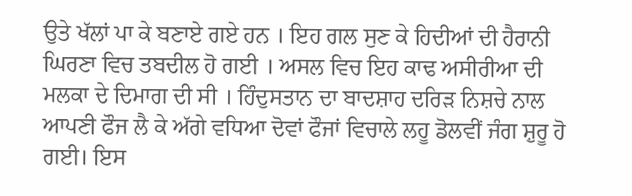ਉਤੇ ਖੱਲਾਂ ਪਾ ਕੇ ਬਣਾਏ ਗਏ ਹਨ । ਇਹ ਗਲ ਸੁਣ ਕੇ ਹਿਦੀਆਂ ਦੀ ਹੈਰਾਨੀ ਘਿਰਣਾ ਵਿਚ ਤਬਦੀਲ ਹੋ ਗਈ । ਅਸਲ ਵਿਚ ਇਹ ਕਾਢ ਅਸੀਰੀਆ ਦੀ ਮਲਕਾ ਦੇ ਦਿਮਾਗ ਦੀ ਸੀ । ਹਿੰਦੁਸਤਾਨ ਦਾ ਬਾਦਸ਼ਾਹ ਦਰਿੜ ਨਿਸ਼ਚੇ ਨਾਲ ਆਪਣੀ ਫੌਜ ਲੈ ਕੇ ਅੱਗੇ ਵਧਿਆ ਦੋਵਾਂ ਫੌਜਾਂ ਵਿਚਾਲੇ ਲਹੂ ਡੋਲਵੀਂ ਜੰਗ ਸ਼ੁਰੂ ਹੋ ਗਈ। ਇਸ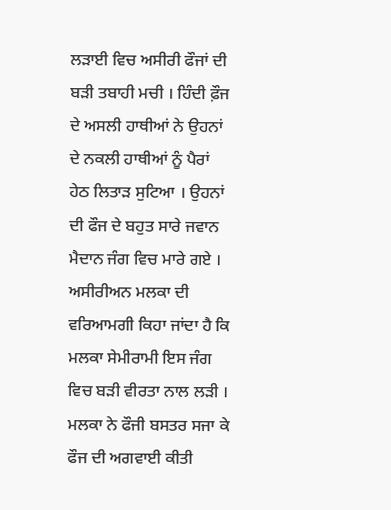ਲੜਾਈ ਵਿਚ ਅਸੀਰੀ ਫੌਜਾਂ ਦੀ ਬੜੀ ਤਬਾਹੀ ਮਚੀ । ਹਿੰਦੀ ਫ਼ੌਜ ਦੇ ਅਸਲੀ ਹਾਥੀਆਂ ਨੇ ਉਹਨਾਂ ਦੇ ਨਕਲੀ ਹਾਥੀਆਂ ਨੂੰ ਪੈਰਾਂ ਹੇਠ ਲਿਤਾੜ ਸੁਟਿਆ । ਉਹਨਾਂ ਦੀ ਫੌਜ ਦੇ ਬਹੁਤ ਸਾਰੇ ਜਵਾਨ ਮੈਦਾਨ ਜੰਗ ਵਿਚ ਮਾਰੇ ਗਏ । ਅਸੀਰੀਅਨ ਮਲਕਾ ਦੀ ਵਰਿਆਮਗੀ ਕਿਹਾ ਜਾਂਦਾ ਹੈ ਕਿ ਮਲਕਾ ਸੇਮੀਰਾਮੀ ਇਸ ਜੰਗ ਵਿਚ ਬੜੀ ਵੀਰਤਾ ਨਾਲ ਲੜੀ । ਮਲਕਾ ਨੇ ਫੌਜੀ ਬਸਤਰ ਸਜਾ ਕੇ ਫੌਜ ਦੀ ਅਗਵਾਈ ਕੀਤੀ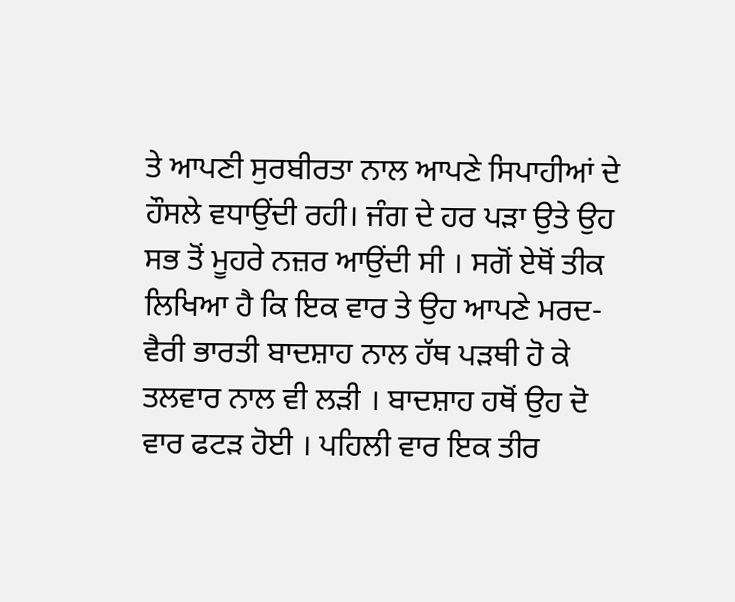ਤੇ ਆਪਣੀ ਸੁਰਬੀਰਤਾ ਨਾਲ ਆਪਣੇ ਸਿਪਾਹੀਆਂ ਦੇ ਹੌਸਲੇ ਵਧਾਉਂਦੀ ਰਹੀ। ਜੰਗ ਦੇ ਹਰ ਪੜਾ ਉਤੇ ਉਹ ਸਭ ਤੋਂ ਮੂਹਰੇ ਨਜ਼ਰ ਆਉਂਦੀ ਸੀ । ਸਗੋਂ ਏਥੋਂ ਤੀਕ ਲਿਖਿਆ ਹੈ ਕਿ ਇਕ ਵਾਰ ਤੇ ਉਹ ਆਪਣੇ ਮਰਦ-ਵੈਰੀ ਭਾਰਤੀ ਬਾਦਸ਼ਾਹ ਨਾਲ ਹੱਥ ਪੜਥੀ ਹੋ ਕੇ ਤਲਵਾਰ ਨਾਲ ਵੀ ਲੜੀ । ਬਾਦਸ਼ਾਹ ਹਥੋਂ ਉਹ ਦੋ ਵਾਰ ਫਟੜ ਹੋਈ । ਪਹਿਲੀ ਵਾਰ ਇਕ ਤੀਰ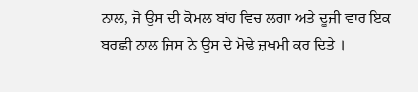ਨਾਲ, ਜੋ ਉਸ ਦੀ ਕੋਮਲ ਬਾਂਹ ਵਿਚ ਲਗਾ ਅਤੇ ਦੂਜੀ ਵਾਰ ਇਕ ਬਰਛੀ ਨਾਲ ਜਿਸ ਨੇ ਉਸ ਦੇ ਮੋਢੇ ਜ਼ਖਮੀ ਕਰ ਦਿਤੇ ।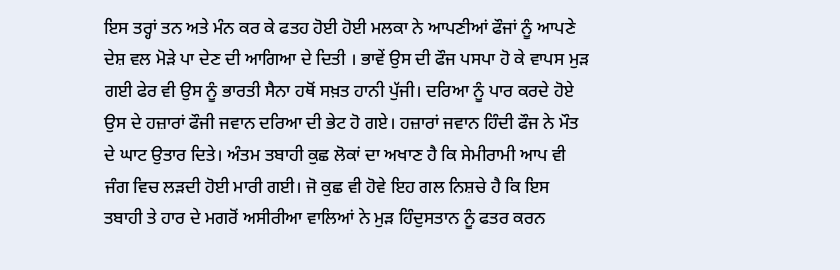ਇਸ ਤਰ੍ਹਾਂ ਤਨ ਅਤੇ ਮੰਨ ਕਰ ਕੇ ਫਤਹ ਹੋਈ ਹੋਈ ਮਲਕਾ ਨੇ ਆਪਣੀਆਂ ਫੌਜਾਂ ਨੂੰ ਆਪਣੇ ਦੇਸ਼ ਵਲ ਮੋੜੇ ਪਾ ਦੇਣ ਦੀ ਆਗਿਆ ਦੇ ਦਿਤੀ । ਭਾਵੇਂ ਉਸ ਦੀ ਫੌਜ ਪਸਪਾ ਹੋ ਕੇ ਵਾਪਸ ਮੁੜ ਗਈ ਫੇਰ ਵੀ ਉਸ ਨੂੰ ਭਾਰਤੀ ਸੈਨਾ ਹਥੋਂ ਸਖ਼ਤ ਹਾਨੀ ਪੁੱਜੀ। ਦਰਿਆ ਨੂੰ ਪਾਰ ਕਰਦੇ ਹੋਏ ਉਸ ਦੇ ਹਜ਼ਾਰਾਂ ਫੌਜੀ ਜਵਾਨ ਦਰਿਆ ਦੀ ਭੇਟ ਹੋ ਗਏ। ਹਜ਼ਾਰਾਂ ਜਵਾਨ ਹਿੰਦੀ ਫੌਜ ਨੇ ਮੌਤ ਦੇ ਘਾਟ ਉਤਾਰ ਦਿਤੇ। ਅੰਤਮ ਤਬਾਹੀ ਕੁਛ ਲੋਕਾਂ ਦਾ ਅਖਾਣ ਹੈ ਕਿ ਸੇਮੀਰਾਮੀ ਆਪ ਵੀ ਜੰਗ ਵਿਚ ਲੜਦੀ ਹੋਈ ਮਾਰੀ ਗਈ। ਜੋ ਕੁਛ ਵੀ ਹੋਵੇ ਇਹ ਗਲ ਨਿਸ਼ਚੇ ਹੈ ਕਿ ਇਸ ਤਬਾਹੀ ਤੇ ਹਾਰ ਦੇ ਮਗਰੋਂ ਅਸੀਰੀਆ ਵਾਲਿਆਂ ਨੇ ਮੁੜ ਹਿੰਦੁਸਤਾਨ ਨੂੰ ਫਤਰ ਕਰਨ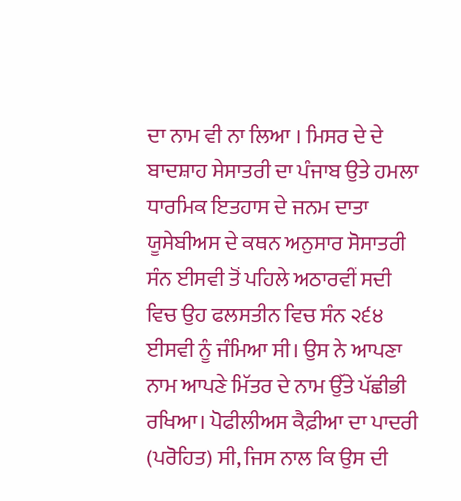ਦਾ ਨਾਮ ਵੀ ਨਾ ਲਿਆ । ਮਿਸਰ ਦੇ ਦੇ ਬਾਦਸ਼ਾਹ ਸੇਸਾਤਰੀ ਦਾ ਪੰਜਾਬ ਉਤੇ ਹਮਲਾ ਧਾਰਮਿਕ ਇਤਹਾਸ ਦੇ ਜਨਮ ਦਾਤਾ ਯੂਸੇਬੀਅਸ ਦੇ ਕਥਨ ਅਨੁਸਾਰ ਸੋਸਾਤਰੀ ਸੰਨ ਈਸਵੀ ਤੋਂ ਪਹਿਲੇ ਅਠਾਰਵੀਂ ਸਦੀ ਵਿਚ ਉਹ ਫਲਸਤੀਨ ਵਿਚ ਸੰਨ ੨੬੪ ਈਸਵੀ ਨੂੰ ਜੰਮਿਆ ਸੀ। ਉਸ ਨੇ ਆਪਣਾ ਨਾਮ ਆਪਣੇ ਮਿੱਤਰ ਦੇ ਨਾਮ ਉੱਤੇ ਪੱਛੀਭੀ ਰਖਿਆ। ਪੋਫੀਲੀਅਸ ਕੈਫ਼ੀਆ ਦਾ ਪਾਦਰੀ (ਪਰੋਹਿਤ) ਸੀ, ਜਿਸ ਨਾਲ ਕਿ ਉਸ ਦੀ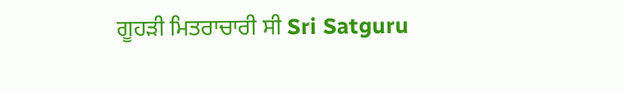ਗੂਹੜੀ ਮਿਤਰਾਚਾਰੀ ਸੀ Sri Satguru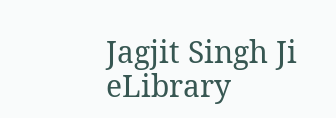Jagjit Singh Ji eLibrary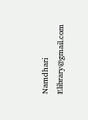Namdhari Elibrary@gmail.com